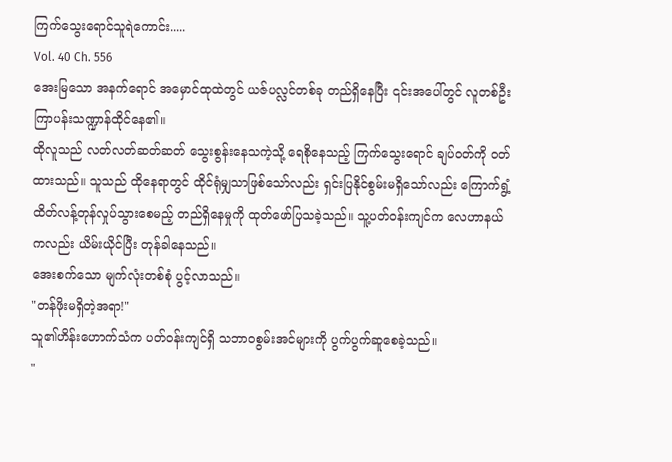ကြက်သွေးရောင်သူရဲကောင်း.....
Vol. 40 Ch. 556
အေးမြသော အနက်ရောင် အမှောင်ထုထဲတွင် ယဇ်ပလ္လင်တစ်ခု တည်ရှိနေပြီး ၎င်းအပေါ်တွင် လူတစ်ဦး ကြာပန်းသဏ္ဍာန်ထိုင်နေ၏။
ထိုလူသည် လတ်လတ်ဆတ်ဆတ် သွေးစွန်းနေသကဲ့သို့ ရေစိုနေသည့် ကြက်သွေးရောင် ချပ်ဝတ်ကို ၀တ်ထားသည်။ သူသည် ထိုနေရာတွင် ထိုင်ရုံမျှသာဖြစ်သော်လည်း ရှင်းပြနိုင်စွမ်းမရှိသော်လည်း ကြောက်ရွံ့ထိတ်လန့်တုန်လှုပ်သွားစေမည့် တည်ရှိနေမှုကို ထုတ်ဖော်ပြသခဲ့သည်။ သူ့ပတ်ဝန်းကျင်က လေဟာနယ်ကလည်း ယိမ်းယိုင်ပြီး တုန်ခါနေသည်။
အေးစက်သော မျက်လုံးတစ်စုံ ပွင့်လာသည်။
"တန်ဖိုးမရှိတဲ့အရာ!"
သူ၏ဟိန်းဟောက်သံက ပတ်ဝန်းကျင်ရှိ သဘာဝစွမ်းအင်များကို ပွက်ပွက်ဆူစေခဲ့သည်။
"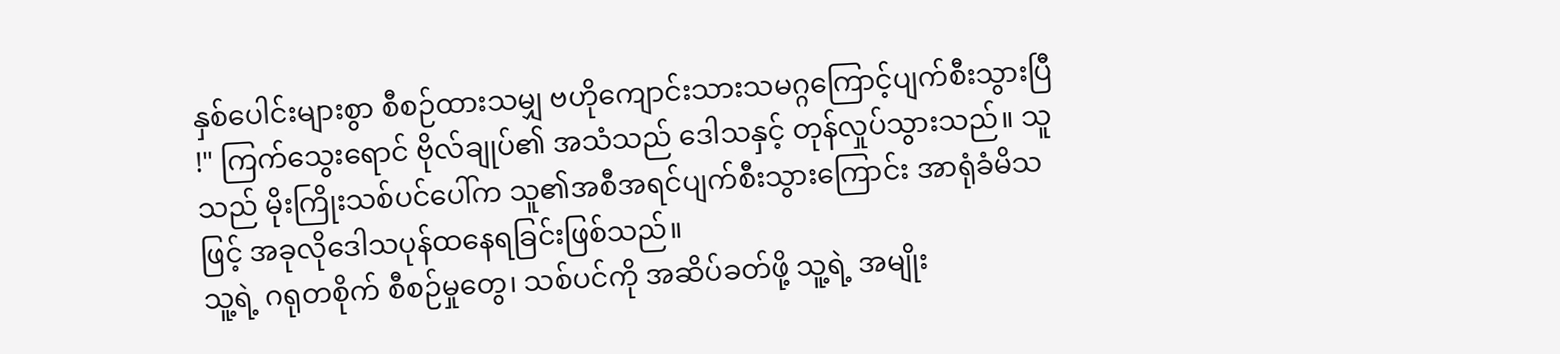နှစ်ပေါင်းများစွာ စီစဉ်ထားသမျှ ဗဟိုကျောင်းသားသမဂ္ဂကြောင့်ပျက်စီးသွားပြီ !" ကြက်သွေးရောင် ဗိုလ်ချုပ်၏ အသံသည် ဒေါသနှင့် တုန်လှုပ်သွားသည်။ သူသည် မိုးကြိုးသစ်ပင်ပေါ်က သူ၏အစီအရင်ပျက်စီးသွားကြောင်း အာရုံခံမိသဖြင့် အခုလိုဒေါသပုန်ထနေရခြင်းဖြစ်သည်။
သူ့ရဲ့ ဂရုတစိုက် စီစဉ်မှုတွေ၊ သစ်ပင်ကို အဆိပ်ခတ်ဖို့ သူ့ရဲ့ အမျိုး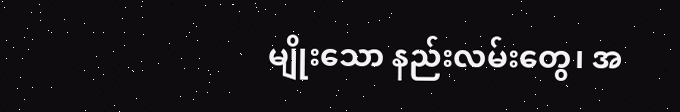မျိုးသော နည်းလမ်းတွေ၊ အ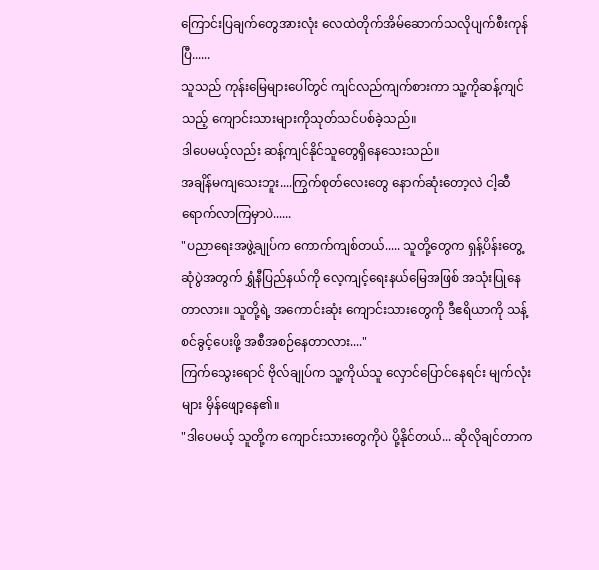ကြောင်းပြချက်တွေအားလုံး လေထဲတိုက်အိမ်ဆောက်သလိုပျက်စီးကုန်ပြီ......
သူသည် ကုန်းမြေများပေါ်တွင် ကျင်လည်ကျက်စားကာ သူ့ကိုဆန့်ကျင်သည့် ကျောင်းသားများကိုသုတ်သင်ပစ်ခဲ့သည်။
ဒါပေမယ့်လည်း ဆန့်ကျင်နိုင်သူတွေရှိနေသေးသည်။
အချိန်မကျသေးဘူး....ကြွက်စုတ်လေးတွေ နောက်ဆုံးတော့လဲ ငါ့ဆီရောက်လာကြမှာပဲ......
"ပညာရေးအဖွဲ့ချုပ်က ကောက်ကျစ်တယ်..... သူတို့တွေက ရှန့်ပိန်းတွေ့ဆုံပွဲအတွက် ရွှံနီပြည်နယ်ကို လေ့ကျင့်ရေးနယ်မြေအဖြစ် အသုံးပြုနေတာလား။ သူတို့ရဲ့ အကောင်းဆုံး ကျောင်းသားတွေကို ဒီဧရိယာကို သန့်စင်ခွင့်ပေးဖို့ အစီအစဉ်နေတာလား...."
ကြက်သွေးရောင် ဗိုလ်ချုပ်က သူ့ကိုယ်သူ လှောင်ပြောင်နေရင်း မျက်လုံးများ မှိန်ဖျော့နေ၏။
"ဒါပေမယ့် သူတို့က ကျောင်းသားတွေကိုပဲ ပို့နိုင်တယ်... ဆိုလိုချင်တာက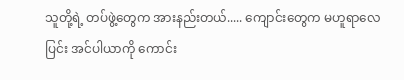သူတို့ရဲ့ တပ်ဖွဲ့တွေက အားနည်းတယ်..... ကျောင်းတွေက မဟူရာလေပြင်း အင်ပါယာကို ကောင်း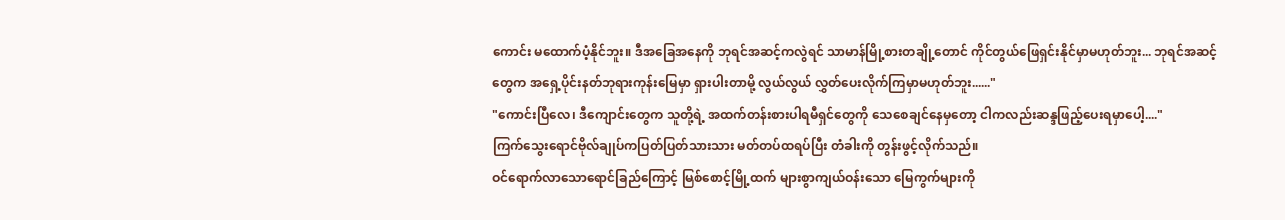ကောင်း မထောက်ပံ့နိုင်ဘူး။ ဒီအခြေအနေကို ဘုရင်အဆင့်ကလွဲရင် သာမာန်မြို့စားတချို့တောင် ကိုင်တွယ်ဖြေရှင်းနိုင်မှာမဟုတ်ဘူး... ဘုရင်အဆင့်တွေက အရှေ့ပိုင်းနတ်ဘုရားကုန်းမြေမှာ ရှားပါးတာမို့ လွယ်လွယ် လွှတ်ပေးလိုက်ကြမှာမဟုတ်ဘူး......"
"ကောင်းပြီလေ၊ ဒီကျောင်းတွေက သူတို့ရဲ့ အထက်တန်းစားပါရမီရှင်တွေကို သေစေချင်နေမှတော့ ငါကလည်းဆန္ဒဖြည့်ပေးရမှာပေါ့...."
ကြက်သွေးရောင်ဗိုလ်ချုပ်ကပြတ်ပြတ်သားသား မတ်တပ်ထရပ်ပြီး တံခါးကို တွန်းဖွင့်လိုက်သည်။
ဝင်ရောက်လာသောရောင်ခြည်ကြောင့် မြစ်စောင့်မြို့ထက် များစွာကျယ်ဝန်းသော မြေကွက်များကို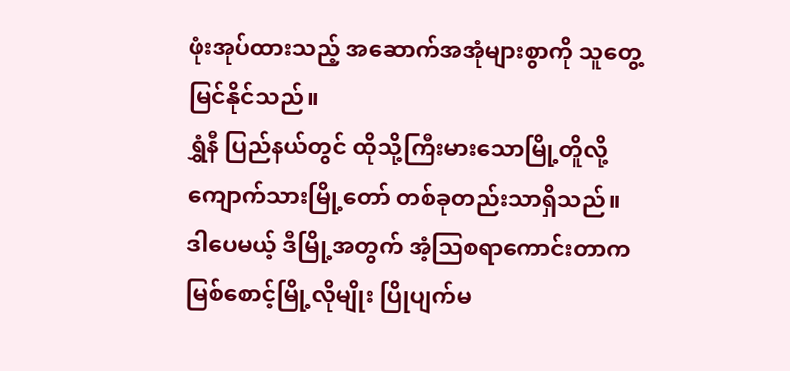ဖုံးအုပ်ထားသည့် အဆောက်အအုံများစွာကို သူတွေ့မြင်နိုင်သည်။
ရွှံနီ ပြည်နယ်တွင် ထိုသို့ကြီးမားသောမြို့တိူလို့ ကျောက်သားမြို့တော် တစ်ခုတည်းသာရှိသည်။
ဒါပေမယ့် ဒီမြို့အတွက် အံ့သြစရာကောင်းတာက မြစ်စောင့်မြို့လိုမျိုး ပြိုပျက်မ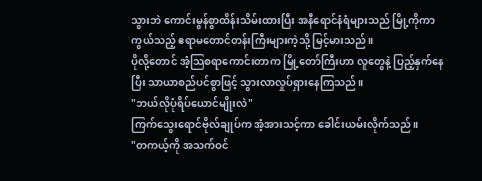သွားဘဲ ကောင်းမွန်စွာထိန်းသိမ်းထားပြီး အနီရောင်နံရံများသည် မြို့ကိုကာကွယ်သည့် ဧရာမတောင်တန်းကြီးများကဲ့သို့ မြင့်မားသည်။
ပိုလို့တောင် အံ့သြစရာကောင်းတာက မြို့တော်ကြီးဟာ လူတွေနဲ့ ပြည့်နှက်နေပြီး သာယာစည်ပင်စွာဖြင့် သွားလာလှုပ်ရှားနေကြသည်။
"ဘယ်လိုပုံရိပ်ယောင်မျိုးလဲ"
ကြက်သွေးရောင်ဗိုလ်ချုပ်က အံ့အားသင့်ကာ ခေါင်းယမ်းလိုက်သည်။
"တကယ့်ကို အသက်ဝင်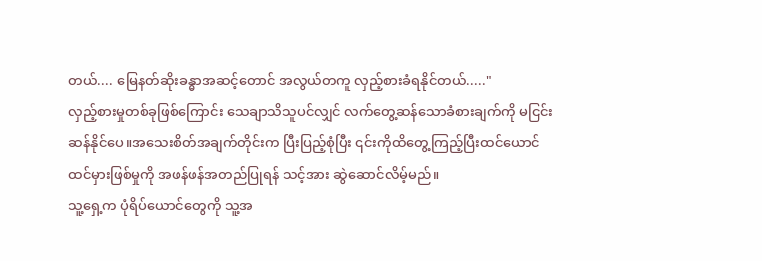တယ်.... မြေနတ်ဆိုးခန္ဓာအဆင့်တောင် အလွယ်တကူ လှည့်စားခံရနိုင်တယ်....."
လှည့်စားမှုတစ်ခုဖြစ်ကြောင်း သေချာသိသူပင်လျှင် လက်တွေ့ဆန်သောခံစားချက်ကို မငြင်းဆန်နိုင်ပေ။အသေးစိတ်အချက်တိုင်းက ပြီးပြည့်စုံပြီး ၎င်းကိုထိတွေ့ကြည့်ပြီးထင်ယောင်ထင်မှားဖြစ်မှုကို အဖန်ဖန်အတည်ပြုရန် သင့်အား ဆွဲဆောင်လိမ့်မည်။
သူ့ရှေ့က ပုံရိပ်ယောင်တွေကို သူ့အ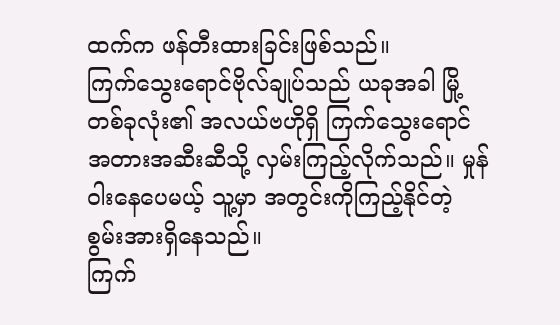ထက်က ဖန်တီးထားခြင်းဖြစ်သည်။
ကြက်သွေးရောင်ဗိုလ်ချုပ်သည် ယခုအခါ မြို့တစ်ခုလုံး၏ အလယ်ဗဟိုရှိ ကြက်သွေးရောင် အတားအဆီးဆီသို့ လှမ်းကြည့်လိုက်သည်။ မှုန်ဝါးနေပေမယ့် သူ့မှာ အတွင်းကိုကြည့်နိုင်တဲ့ စွမ်းအားရှိနေသည်။
ကြက်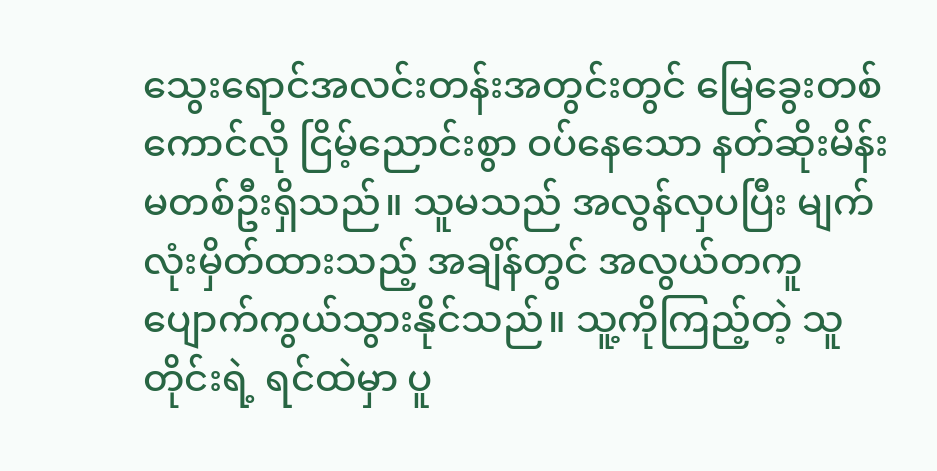သွေးရောင်အလင်းတန်းအတွင်းတွင် မြေခွေးတစ်ကောင်လို ငြိမ့်ညောင်းစွာ ဝပ်နေသော နတ်ဆိုးမိန်းမတစ်ဦးရှိသည်။ သူမသည် အလွန်လှပပြီး မျက်လုံးမှိတ်ထားသည့် အချိန်တွင် အလွယ်တကူ ပျောက်ကွယ်သွားနိုင်သည်။ သူ့ကိုကြည့်တဲ့ သူတိုင်းရဲ့ ရင်ထဲမှာ ပူ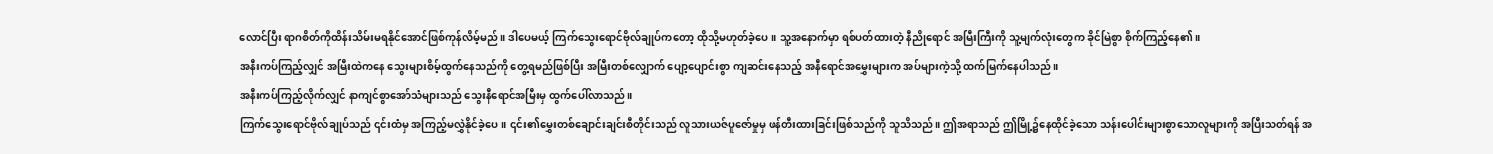လောင်ပြီး ရာဂစိတ်ကိုထိန်းသိမ်းမရနိုင်အောင်ဖြစ်ကုန်လိမ့်မည်။ ဒါပေမယ့် ကြက်သွေးရောင်ဗိုလ်ချုပ်ကတော့ ထိုသို့မဟုတ်ခဲ့ပေ။ သူ့အနောက်မှာ ရစ်ပတ်ထားတဲ့ နီညိုရောင် အမြီးကြီးကို သူ့မျက်လုံးတွေက ခိုင်မြဲစွာ စိုက်ကြည့်နေ၏။
အနီးကပ်ကြည့်လျှင် အမြီးထဲကနေ သွေးများစိမ့်ထွက်နေသည်ကို တွေ့ရမည်ဖြစ်ပြီး အမြီးတစ်လျှောက် ပျော့ပျောင်းစွာ ကျဆင်းနေသည့် အနီရောင်အမွှေးများက အပ်များကဲ့သို့ ထက်မြက်နေပါသည်။
အနီးကပ်ကြည့်လိုက်လျှင် နာကျင်စွာအော်သံများသည် သွေးနီရောင်အမြီးမှ ထွက်ပေါ်လာသည်။
ကြက်သွေးရောင်ဗိုလ်ချုပ်သည် ၎င်းထံမှ အကြည့်မလွှဲနိုင်ခဲ့ပေ။ ၎င်း၏မွှေးတစ်ချောင်းချင်းစီတိုင်းသည် လူသားယဇ်ပူဇော်မှုမှ ဖန်တီးထားခြင်းဖြစ်သည်ကို သူသိသည်။ ဤအရာသည် ဤမြို့၌နေထိုင်ခဲ့သော သန်းပေါင်းများစွာသောလူများကို အပြီးသတ်ရန် အ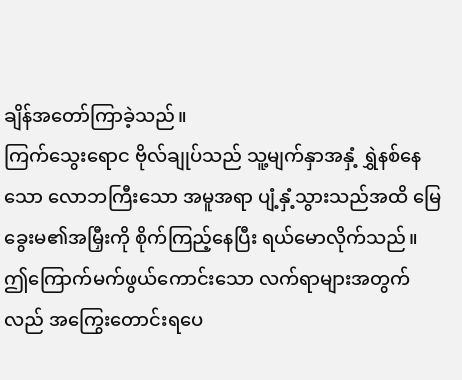ချိန်အတော်ကြာခဲ့သည်။
ကြက်သွေးရောင ဗိုလ်ချုပ်သည် သူ့မျက်နှာအနှံ့ ရွှဲနစ်နေသော လောဘကြီးသော အမူအရာ ပျံ့နှံ့သွားသည်အထိ မြေခွေးမ၏အမြှီးကို စိုက်ကြည့်နေပြီး ရယ်မောလိုက်သည်။
ဤကြောက်မက်ဖွယ်ကောင်းသော လက်ရာများအတွက်လည် အကြွေးတောင်းရပေ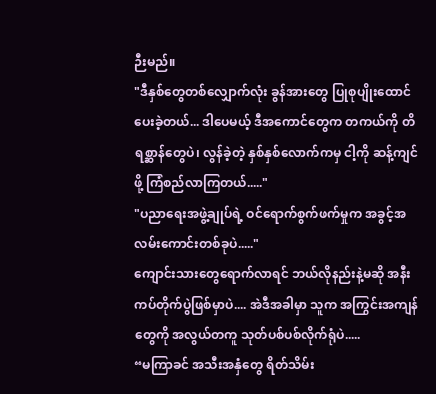ဉီးမည်။
"ဒီနှစ်တွေတစ်လျှောက်လုံး ခွန်အားတွေ ပြုစုပျိုးထောင်ပေးခဲ့တယ်... ဒါပေမယ့် ဒီအကောင်တွေက တကယ်ကို တိရစ္ဆာန်တွေပဲ၊ လွန်ခဲ့တဲ့ နှစ်နှစ်လောက်ကမှ ငါ့ကို ဆန့်ကျင်ဖို့ ကြံစည်လာကြတယ်....."
"ပညာရေးအဖွဲ့ချုပ်ရဲ့ ဝင်ရောက်စွက်ဖက်မှုက အခွင့်အလမ်းကောင်းတစ်ခုပဲ....."
ကျောင်းသားတွေရောက်လာရင် ဘယ်လိုနည်းနဲ့မဆို အနီးကပ်တိုက်ပွဲဖြစ်မှာပဲ.... အဲဒီအခါမှာ သူက အကြွင်းအကျန်တွေကို အလွယ်တကူ သုတ်ပစ်ပစ်လိုက်ရုံပဲ.....
“မကြာခင် အသီးအနှံတွေ ရိတ်သိမ်း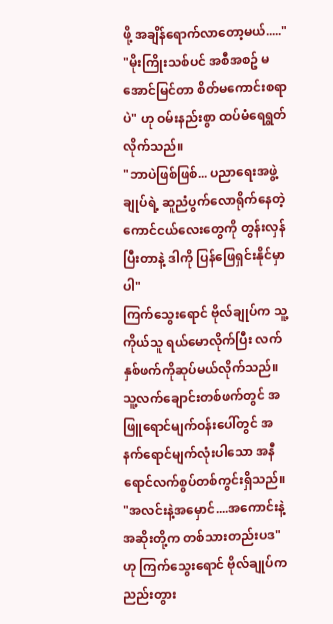ဖို့ အချိန်ရောက်လာတော့မယ်....."
"မိုးကြိုးသစ်ပင် အစီအစဥ် မအောင်မြင်တာ စိတ်မကောင်းစရာပဲ" ဟု ဝမ်းနည်းစွာ ထပ်မံရေရွတ်လိုက်သည်။
"ဘာပဲဖြစ်ဖြစ်... ပညာရေးအဖွဲ့ချုပ်ရဲ့ ဆူညံပွက်လောရိုက်နေတဲ့ ကောင်ငယ်လေးတွေကို တွန်းလှန်ပြီးတာနဲ့ ဒါကို ပြန်ဖြေရှင်းနိုင်မှာပါ"
ကြက်သွေးရောင် ဗိုလ်ချုပ်က သူ့ကိုယ်သူ ရယ်မောလိုက်ပြီး လက်နှစ်ဖက်ကိုဆုပ်မယ်လိုက်သည်။ သူ့လက်ချောင်းတစ်ဖက်တွင် အဖြူရောင်မျက်ဝန်းပေါ်တွင် အနက်ရောင်မျက်လုံးပါသော အနီရောင်လက်စွပ်တစ်ကွင်းရှိသည်။
"အလင်းနဲ့အမှောင်....အကောင်းနဲ့အဆိုးတို့က တစ်သားတည်းပဒ" ဟု ကြက်သွေးရောင် ဗိုလ်ချုပ်က ညည်းတွား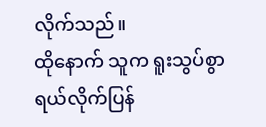လိုက်သည်။
ထိုနောက် သူက ရူးသွပ်စွာ ရယ်လိုက်ပြန်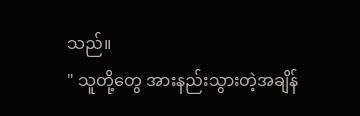သည်။
" သူတို့တွေ အားနည်းသွားတဲ့အချိန်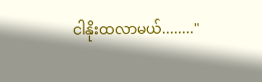ငါနိုးထလာမယ်........"